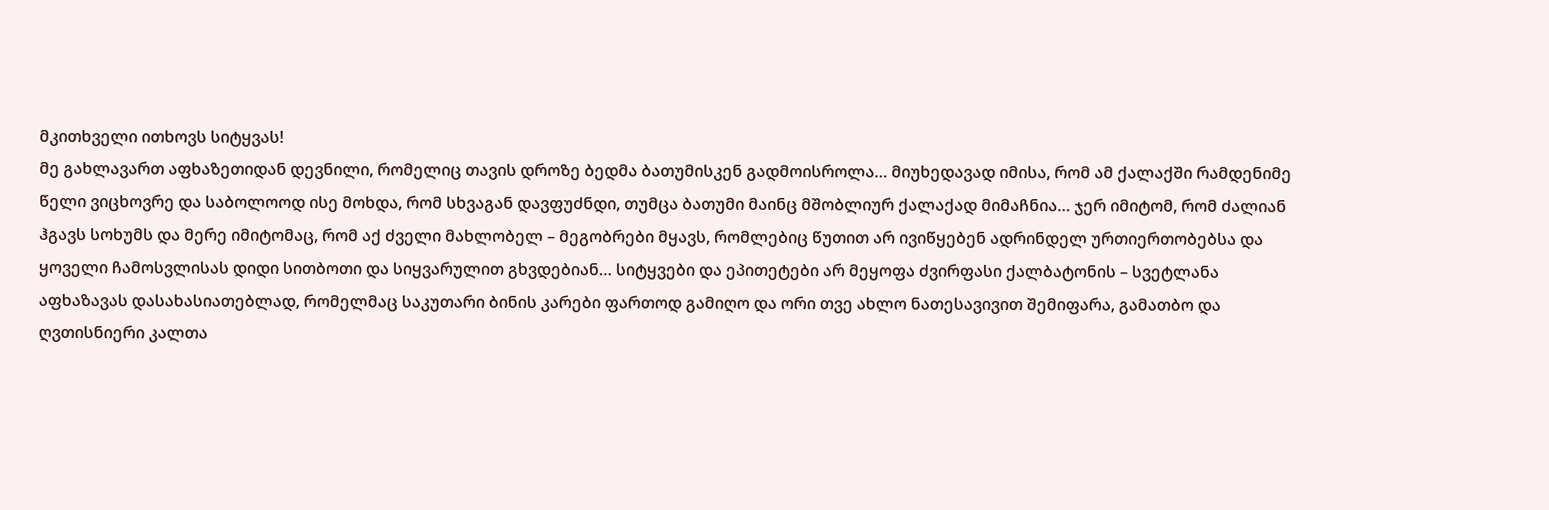მკითხველი ითხოვს სიტყვას!
მე გახლავართ აფხაზეთიდან დევნილი, რომელიც თავის დროზე ბედმა ბათუმისკენ გადმოისროლა… მიუხედავად იმისა, რომ ამ ქალაქში რამდენიმე წელი ვიცხოვრე და საბოლოოდ ისე მოხდა, რომ სხვაგან დავფუძნდი, თუმცა ბათუმი მაინც მშობლიურ ქალაქად მიმაჩნია… ჯერ იმიტომ, რომ ძალიან ჰგავს სოხუმს და მერე იმიტომაც, რომ აქ ძველი მახლობელ – მეგობრები მყავს, რომლებიც წუთით არ ივიწყებენ ადრინდელ ურთიერთობებსა და ყოველი ჩამოსვლისას დიდი სითბოთი და სიყვარულით გხვდებიან… სიტყვები და ეპითეტები არ მეყოფა ძვირფასი ქალბატონის – სვეტლანა აფხაზავას დასახასიათებლად, რომელმაც საკუთარი ბინის კარები ფართოდ გამიღო და ორი თვე ახლო ნათესავივით შემიფარა, გამათბო და ღვთისნიერი კალთა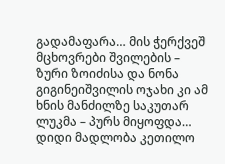გადამაფარა… მის ჭერქვეშ მცხოვრები შვილების – ზური ზოიძისა და ნონა გიგინეიშვილის ოჯახი კი ამ ხნის მანძილზე საკუთარ ლუკმა – პურს მიყოფდა…
დიდი მადლობა კეთილო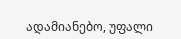ადამიანებო, უფალი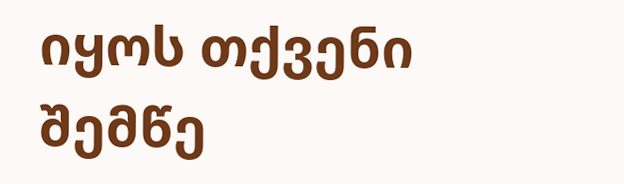იყოს თქვენი შემწე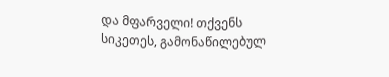და მფარველი! თქვენს სიკეთეს, გამონაწილებულ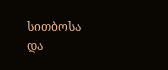სითბოსა და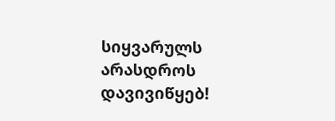სიყვარულს არასდროს დავივიწყებ!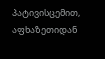პატივისცემით, აფხაზეთიდან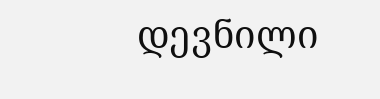დევნილი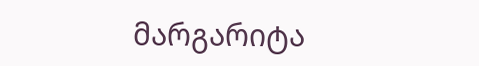მარგარიტა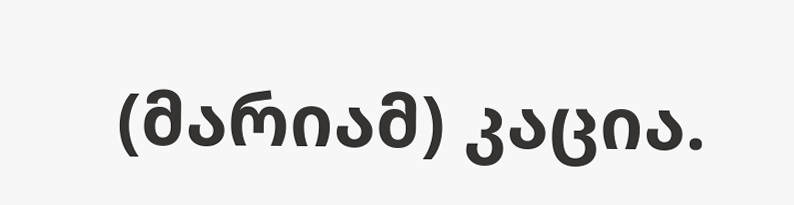(მარიამ) კაცია.